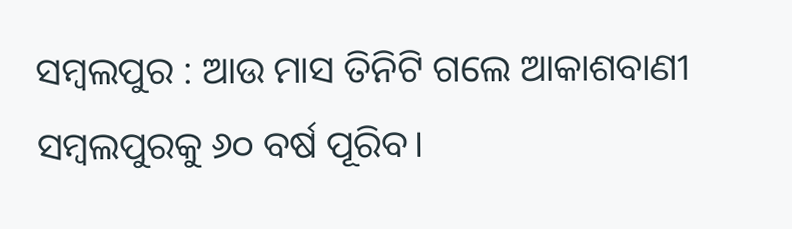ସମ୍ବଲପୁର : ଆଉ ମାସ ତିନିଟି ଗଲେ ଆକାଶବାଣୀ ସମ୍ବଲପୁରକୁ ୬୦ ବର୍ଷ ପୂରିବ।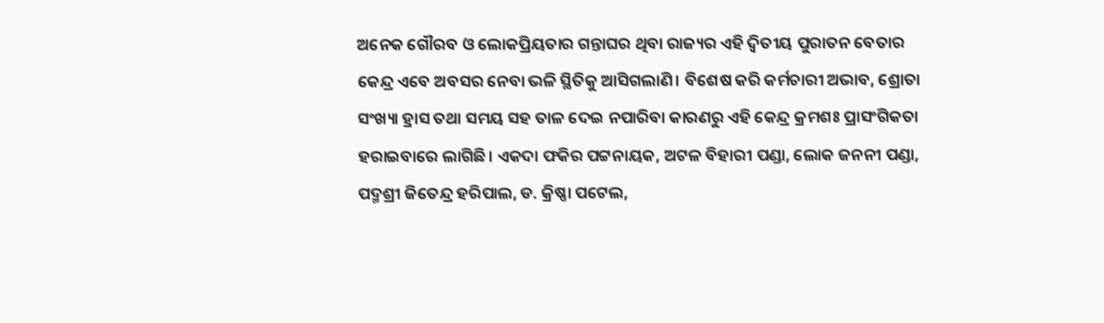ଅନେକ ଗୌରବ ଓ ଲୋକପ୍ରିୟତାର ଗନ୍ତାଘର ଥିବା ରାଜ୍ୟର ଏହି ଦ୍ବିତୀୟ ପୁରାତନ ବେତାର କେନ୍ଦ୍ର ଏବେ ଅବସର ନେବା ଭଳି ସ୍ଥିତିକୁ ଆସିଗଲାଣି। ବିଶେଷ କରି କର୍ମଚାରୀ ଅଭାବ, ଶ୍ରୋତା ସଂଖ୍ୟା ହ୍ରାସ ତଥା ସମୟ ସହ ତାଳ ଦେଇ ନପାରିବା କାରଣରୁ ଏହି କେନ୍ଦ୍ର କ୍ରମଶଃ ପ୍ରାସଂଗିକତା ହରାଇବାରେ ଲାଗିଛି। ଏକଦା ଫକିର ପଟ୍ଟନାୟକ, ଅଟଳ ବିହାରୀ ପଣ୍ଡା, ଲୋକ ଜନନୀ ପଣ୍ଡା, ପଦ୍ମଶ୍ରୀ ଜିତେନ୍ଦ୍ର ହରିପାଲ, ଡ. କ୍ରିଷ୍ଣା ପଟେଲ,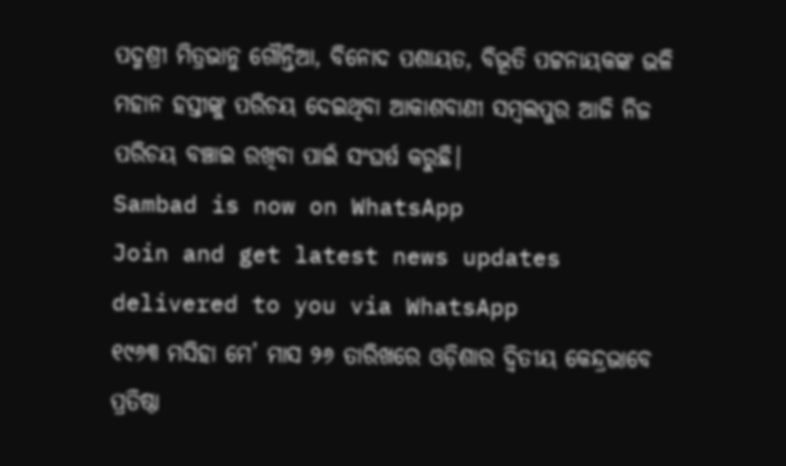ପଦ୍ମଶ୍ରୀ ମିତ୍ରଭାନୁ ଗୌନ୍ତିଆ, ବିନୋଦ ପଶାୟତ, ବିଭୂତି ପଟ୍ଟନାୟକଙ୍କ ଭଳି ମହାନ ହସ୍ତୀଙ୍କୁ ପରିଚୟ ଦେଇଥିବା ଆକାଶବାଣୀ ସମ୍ବଲପୁର ଆଜି ନିଜ ପରିଚୟ ବଞ୍ଚାଇ ରଖିବା ପାଇଁ ସଂଘର୍ଷ କରୁଛି।
Sambad is now on WhatsApp
Join and get latest news updates delivered to you via WhatsApp
୧୯୬୩ ମସିହା ମେ’ ମାସ ୨୬ ତାରିଖରେ ଓଡ଼ିଶାର ଦ୍ବିତୀୟ କେନ୍ଦ୍ରଭାବେ ପ୍ରତିଷ୍ଠା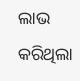ଲାଭ କରିଥିଲା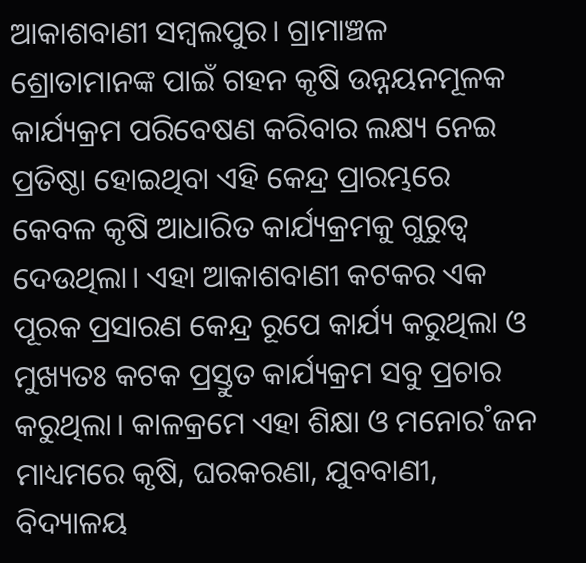ଆକାଶବାଣୀ ସମ୍ବଲପୁର। ଗ୍ରାମାଞ୍ଚଳ ଶ୍ରୋତାମାନଙ୍କ ପାଇଁ ଗହନ କୃଷି ଉନ୍ନୟନମୂଳକ କାର୍ଯ୍ୟକ୍ରମ ପରିବେଷଣ କରିବାର ଲକ୍ଷ୍ୟ ନେଇ ପ୍ରତିଷ୍ଠା ହୋଇଥିବା ଏହି କେନ୍ଦ୍ର ପ୍ରାରମ୍ଭରେ କେବଳ କୃଷି ଆଧାରିତ କାର୍ଯ୍ୟକ୍ରମକୁ ଗୁରୁତ୍ବ ଦେଉଥିଲା। ଏହା ଆକାଶବାଣୀ କଟକର ଏକ ପୂରକ ପ୍ରସାରଣ କେନ୍ଦ୍ର ରୂପେ କାର୍ଯ୍ୟ କରୁଥିଲା ଓ ମୁଖ୍ୟତଃ କଟକ ପ୍ରସ୍ତୁତ କାର୍ଯ୍ୟକ୍ରମ ସବୁ ପ୍ରଚାର କରୁଥିଲା। କାଳକ୍ରମେ ଏହା ଶିକ୍ଷା ଓ ମନୋର˚ଜନ ମାଧ୍ୟମରେ କୃଷି, ଘରକରଣା, ଯୁବବାଣୀ, ବିଦ୍ୟାଳୟ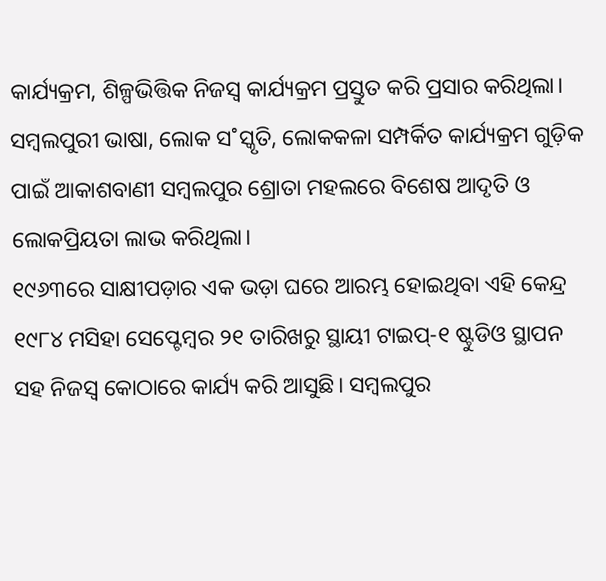କାର୍ଯ୍ୟକ୍ରମ, ଶିଳ୍ପଭିତ୍ତିକ ନିଜସ୍ବ କାର୍ଯ୍ୟକ୍ରମ ପ୍ରସ୍ତୁତ କରି ପ୍ରସାର କରିଥିଲା। ସମ୍ବଲପୁରୀ ଭାଷା, ଲୋକ ସ˚ସ୍କୃତି, ଲୋକକଳା ସମ୍ପର୍କିତ କାର୍ଯ୍ୟକ୍ରମ ଗୁଡ଼ିକ ପାଇଁ ଆକାଶବାଣୀ ସମ୍ବଲପୁର ଶ୍ରୋତା ମହଲରେ ବିଶେଷ ଆଦୃତି ଓ ଲୋକପ୍ରିୟତା ଲାଭ କରିଥିଲା।
୧୯୬୩ରେ ସାକ୍ଷୀପଡ଼ାର ଏକ ଭଡ଼ା ଘରେ ଆରମ୍ଭ ହୋଇଥିବା ଏହି କେନ୍ଦ୍ର ୧୯୮୪ ମସିହା ସେପ୍ଟେମ୍ବର ୨୧ ତାରିଖରୁ ସ୍ଥାୟୀ ଟାଇପ୍-୧ ଷ୍ଟୁଡିଓ ସ୍ଥାପନ ସହ ନିଜସ୍ବ କୋଠାରେ କାର୍ଯ୍ୟ କରି ଆସୁଛି। ସମ୍ବଲପୁର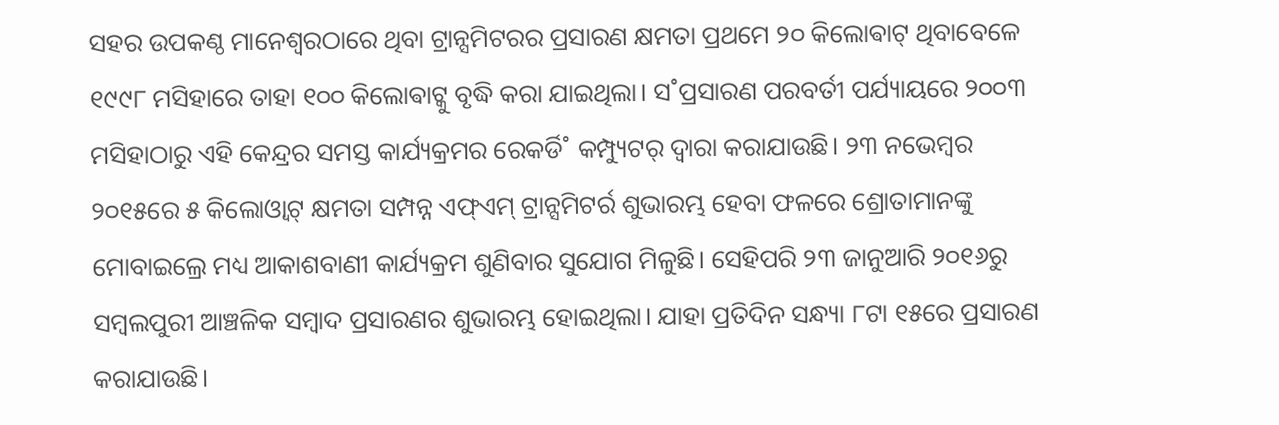ସହର ଉପକଣ୍ଠ ମାନେଶ୍ବରଠାରେ ଥିବା ଟ୍ରାନ୍ସମିଟରର ପ୍ରସାରଣ କ୍ଷମତା ପ୍ରଥମେ ୨୦ କିଲୋଵାଟ୍ ଥିବାବେଳେ ୧୯୯୮ ମସିହାରେ ତାହା ୧୦୦ କିଲୋଵାଟ୍କୁ ବୃଦ୍ଧି କରା ଯାଇଥିଲା। ସ˚ପ୍ରସାରଣ ପରବର୍ତୀ ପର୍ଯ୍ୟାୟରେ ୨୦୦୩ ମସିହାଠାରୁ ଏହି କେନ୍ଦ୍ରର ସମସ୍ତ କାର୍ଯ୍ୟକ୍ରମର ରେକର୍ଡି˚ କମ୍ପ୍ୟୁଟର୍ ଦ୍ବାରା କରାଯାଉଛି। ୨୩ ନଭେମ୍ବର ୨୦୧୫ରେ ୫ କିଲୋଓ୍ୱାଟ୍ କ୍ଷମତା ସମ୍ପନ୍ନ ଏଫ୍ଏମ୍ ଟ୍ରାନ୍ସମିଟର୍ର ଶୁଭାରମ୍ଭ ହେବା ଫଳରେ ଶ୍ରୋତାମାନଙ୍କୁ ମୋବାଇଲ୍ରେ ମଧ୍ୟ ଆକାଶବାଣୀ କାର୍ଯ୍ୟକ୍ରମ ଶୁଣିବାର ସୁଯୋଗ ମିଳୁଛି। ସେହିପରି ୨୩ ଜାନୁଆରି ୨୦୧୬ରୁ ସମ୍ବଲପୁରୀ ଆଞ୍ଚଳିକ ସମ୍ବାଦ ପ୍ରସାରଣର ଶୁଭାରମ୍ଭ ହୋଇଥିଲା। ଯାହା ପ୍ରତିଦିନ ସନ୍ଧ୍ୟା ୮ଟା ୧୫ରେ ପ୍ରସାରଣ କରାଯାଉଛି।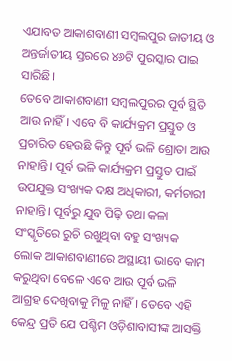ଏଯାବତ ଆକାଶବାଣୀ ସମ୍ବଲପୁର ଜାତୀୟ ଓ ଅନ୍ତର୍ଜାତୀୟ ସ୍ତରରେ ୪୬ଟି ପୁରସ୍କାର ପାଇ ସାରିଛି।
ତେବେ ଆକାଶବାଣୀ ସମ୍ବଲପୁରର ପୂର୍ବ ସ୍ଥିତି ଆଉ ନାହିଁ। ଏବେ ବି କାର୍ଯ୍ୟକ୍ରମ ପ୍ରସ୍ତୁତ ଓ ପ୍ରଚାରିତ ହେଉଛି କିନ୍ତୁ ପୂର୍ବ ଭଳି ଶ୍ରୋତା ଆଉ ନାହାନ୍ତି। ପୂର୍ବ ଭଳି କାର୍ଯ୍ୟକ୍ରମ ପ୍ରସ୍ତୁତ ପାଇଁ ଉପଯୁକ୍ତ ସଂଖ୍ୟକ ଦକ୍ଷ ଅଧିକାରୀ, କର୍ମଚାରୀ ନାହାନ୍ତି। ପୂର୍ବରୁ ଯୁବ ପିଢ଼ି ତଥା କଳା ସଂସ୍କୃତିରେ ରୁଚି ରଖୁଥିବା ବହୁ ସଂଖ୍ୟକ ଲୋକ ଆକାଶବାଣୀରେ ଅସ୍ଥାୟୀ ଭାବେ କାମ କରୁଥିବା ବେଳେ ଏବେ ଆଉ ପୂର୍ବ ଭଳି ଆଗ୍ରହ ଦେଖିବାକୁ ମିଳୁ ନାହିଁ। ତେବେ ଏହି କେନ୍ଦ୍ର ପ୍ରତି ଯେ ପଶ୍ଚିମ ଓଡ଼ିଶାବାସୀଙ୍କ ଆସକ୍ତି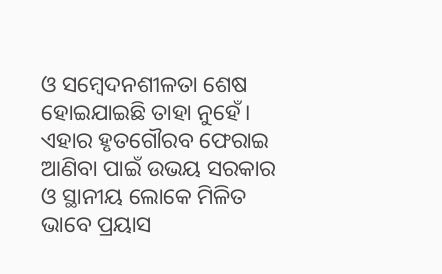ଓ ସମ୍ବେଦନଶୀଳତା ଶେଷ ହୋଇଯାଇଛି ତାହା ନୁହେଁ। ଏହାର ହୃତଗୌରବ ଫେରାଇ ଆଣିବା ପାଇଁ ଉଭୟ ସରକାର ଓ ସ୍ଥାନୀୟ ଲୋକେ ମିଳିତ ଭାବେ ପ୍ରୟାସ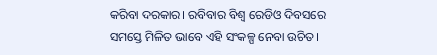କରିବା ଦରକାର। ରବିବାର ବିଶ୍ବ ରେଡିଓ ଦିବସରେ ସମସ୍ତେ ମିଳିତ ଭାବେ ଏହି ସଂକଳ୍ପ ନେବା ଉଚିତ।